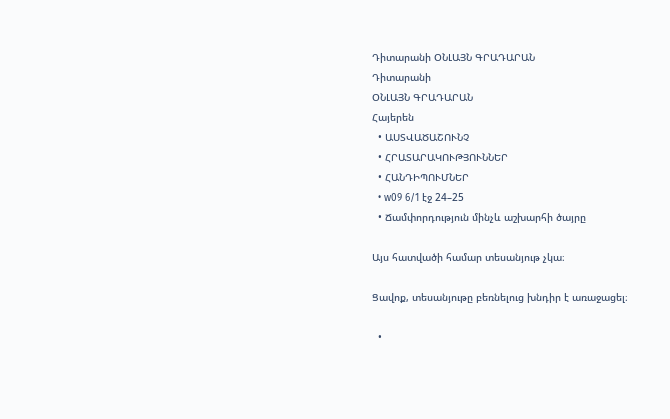Դիտարանի ՕՆԼԱՅՆ ԳՐԱԴԱՐԱՆ
Դիտարանի
ՕՆԼԱՅՆ ԳՐԱԴԱՐԱՆ
Հայերեն
  • ԱՍՏՎԱԾԱՇՈՒՆՉ
  • ՀՐԱՏԱՐԱԿՈՒԹՅՈՒՆՆԵՐ
  • ՀԱՆԴԻՊՈՒՄՆԵՐ
  • w09 6/1 էջ 24–25
  • Ճամփորդություն մինչև աշխարհի ծայրը

Այս հատվածի համար տեսանյութ չկա։

Ցավոք, տեսանյութը բեռնելուց խնդիր է առաջացել։

  •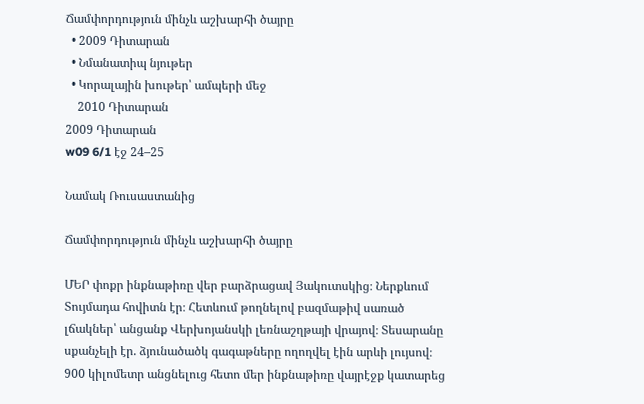Ճամփորդություն մինչև աշխարհի ծայրը
  • 2009 Դիտարան
  • Նմանատիպ նյութեր
  • Կորալային խութեր՝ ամպերի մեջ
    2010 Դիտարան
2009 Դիտարան
w09 6/1 էջ 24–25

Նամակ Ռուսաստանից

Ճամփորդություն մինչև աշխարհի ծայրը

ՄԵՐ փոքր ինքնաթիռը վեր բարձրացավ Յակուտսկից։ Ներքևում Տույմադա հովիտն էր։ Հետևում թողնելով բազմաթիվ սառած լճակներ՝ անցանք Վերխոյանսկի լեռնաշղթայի վրայով։ Տեսարանը սքանչելի էր. ձյունածածկ գագաթները ողողվել էին արևի լույսով։ 900 կիլոմետր անցնելուց հետո մեր ինքնաթիռը վայրէջք կատարեց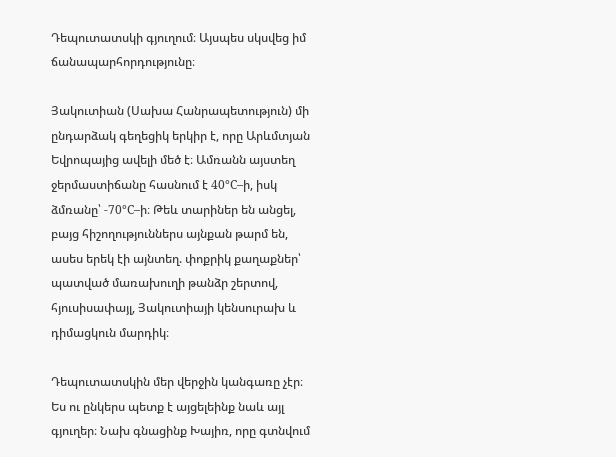Դեպուտատսկի գյուղում։ Այսպես սկսվեց իմ ճանապարհորդությունը։

Յակուտիան (Սախա Հանրապետություն) մի ընդարձակ գեղեցիկ երկիր է, որը Արևմտյան Եվրոպայից ավելի մեծ է։ Ամռանն այստեղ ջերմաստիճանը հասնում է 40°C–ի, իսկ ձմռանը՝ -70°C–ի։ Թեև տարիներ են անցել, բայց հիշողություններս այնքան թարմ են, ասես երեկ էի այնտեղ. փոքրիկ քաղաքներ՝ պատված մառախուղի թանձր շերտով, հյուսիսափայլ, Յակուտիայի կենսուրախ և դիմացկուն մարդիկ։

Դեպուտատսկին մեր վերջին կանգառը չէր։ Ես ու ընկերս պետք է այցելեինք նաև այլ գյուղեր։ Նախ գնացինք Խայիռ, որը գտնվում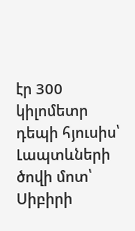էր 300 կիլոմետր դեպի հյուսիս՝ Լապտևների ծովի մոտ՝ Սիբիրի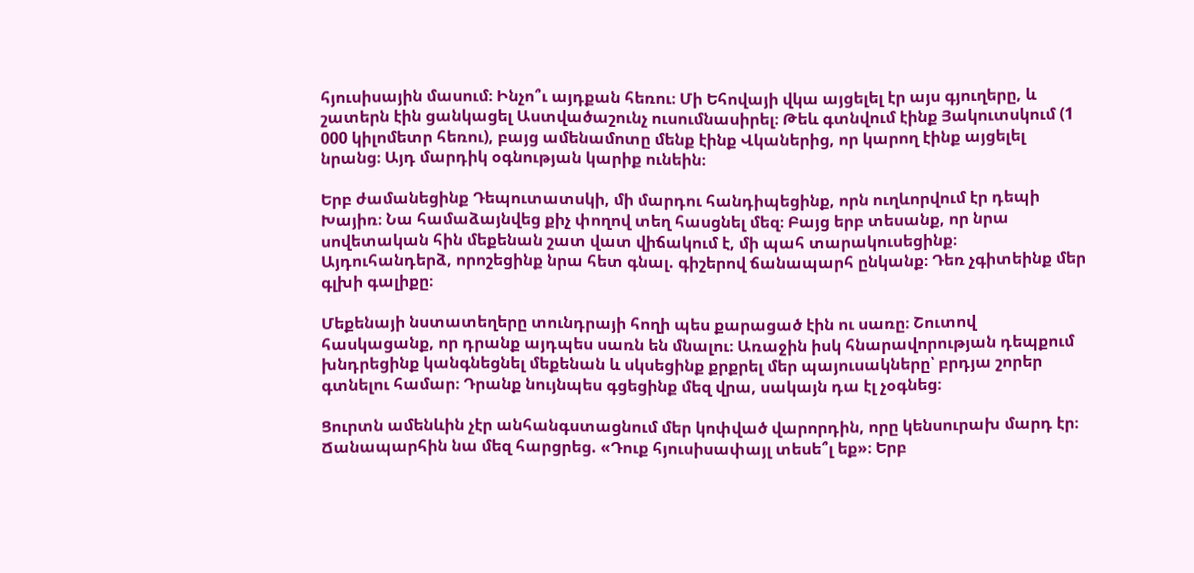հյուսիսային մասում։ Ինչո՞ւ այդքան հեռու։ Մի Եհովայի վկա այցելել էր այս գյուղերը, և շատերն էին ցանկացել Աստվածաշունչ ուսումնասիրել։ Թեև գտնվում էինք Յակուտսկում (1 000 կիլոմետր հեռու), բայց ամենամոտը մենք էինք Վկաներից, որ կարող էինք այցելել նրանց։ Այդ մարդիկ օգնության կարիք ունեին։

Երբ ժամանեցինք Դեպուտատսկի, մի մարդու հանդիպեցինք, որն ուղևորվում էր դեպի Խայիռ։ Նա համաձայնվեց քիչ փողով տեղ հասցնել մեզ։ Բայց երբ տեսանք, որ նրա սովետական հին մեքենան շատ վատ վիճակում է, մի պահ տարակուսեցինք։ Այդուհանդերձ, որոշեցինք նրա հետ գնալ. գիշերով ճանապարհ ընկանք։ Դեռ չգիտեինք մեր գլխի գալիքը։

Մեքենայի նստատեղերը տունդրայի հողի պես քարացած էին ու սառը։ Շուտով հասկացանք, որ դրանք այդպես սառն են մնալու։ Առաջին իսկ հնարավորության դեպքում խնդրեցինք կանգնեցնել մեքենան և սկսեցինք քրքրել մեր պայուսակները՝ բրդյա շորեր գտնելու համար։ Դրանք նույնպես գցեցինք մեզ վրա, սակայն դա էլ չօգնեց։

Ցուրտն ամենևին չէր անհանգստացնում մեր կոփված վարորդին, որը կենսուրախ մարդ էր։ Ճանապարհին նա մեզ հարցրեց. «Դուք հյուսիսափայլ տեսե՞լ եք»։ Երբ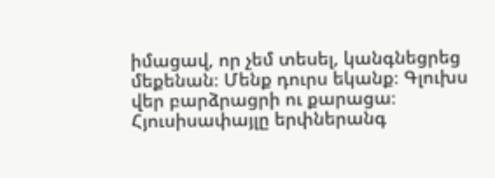իմացավ, որ չեմ տեսել, կանգնեցրեց մեքենան։ Մենք դուրս եկանք։ Գլուխս վեր բարձրացրի ու քարացա։ Հյուսիսափայլը երփներանգ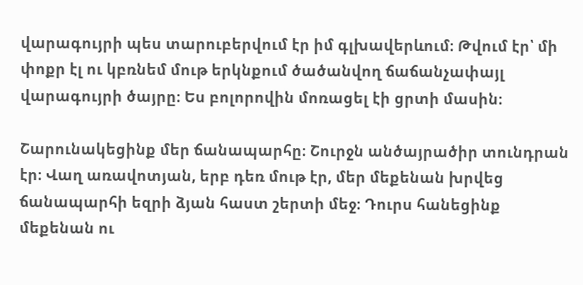վարագույրի պես տարուբերվում էր իմ գլխավերևում։ Թվում էր՝ մի փոքր էլ ու կբռնեմ մութ երկնքում ծածանվող ճաճանչափայլ վարագույրի ծայրը։ Ես բոլորովին մոռացել էի ցրտի մասին։

Շարունակեցինք մեր ճանապարհը։ Շուրջն անծայրածիր տունդրան էր։ Վաղ առավոտյան, երբ դեռ մութ էր, մեր մեքենան խրվեց ճանապարհի եզրի ձյան հաստ շերտի մեջ։ Դուրս հանեցինք մեքենան ու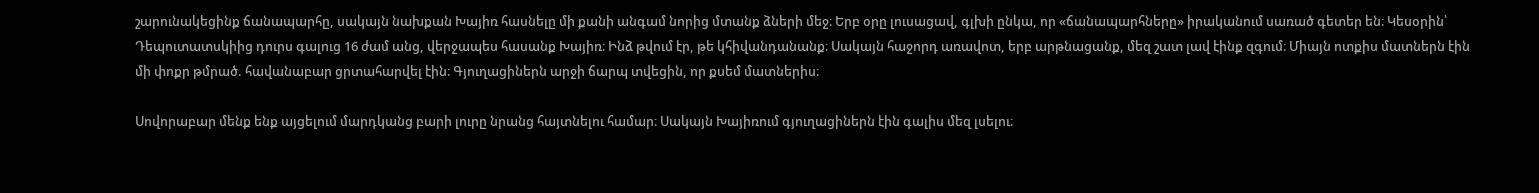շարունակեցինք ճանապարհը, սակայն նախքան Խայիռ հասնելը մի քանի անգամ նորից մտանք ձների մեջ։ Երբ օրը լուսացավ, գլխի ընկա, որ «ճանապարհները» իրականում սառած գետեր են։ Կեսօրին՝ Դեպուտատսկիից դուրս գալուց 16 ժամ անց, վերջապես հասանք Խայիռ։ Ինձ թվում էր, թե կհիվանդանանք։ Սակայն հաջորդ առավոտ, երբ արթնացանք, մեզ շատ լավ էինք զգում։ Միայն ոտքիս մատներն էին մի փոքր թմրած. հավանաբար ցրտահարվել էին։ Գյուղացիներն արջի ճարպ տվեցին, որ քսեմ մատներիս։

Սովորաբար մենք ենք այցելում մարդկանց բարի լուրը նրանց հայտնելու համար։ Սակայն Խայիռում գյուղացիներն էին գալիս մեզ լսելու։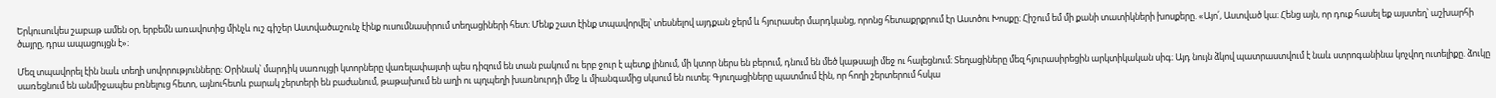Երկուսուկես շաբաթ ամեն օր, երբեմն առավոտից մինչև ուշ գիշեր Աստվածաշունչ էինք ուսումնասիրում տեղացիների հետ։ Մենք շատ էինք տպավորվել՝ տեսնելով այդքան ջերմ և հյուրասեր մարդկանց, որոնց հետաքրքրում էր Աստծու Խոսքը։ Հիշում եմ մի քանի տատիկների խոսքերը. «Այո՛, Աստված կա։ Հենց այն, որ դուք հասել եք այստեղ՝ աշխարհի ծայրը, դրա ապացույցն է»։

Մեզ տպավորել էին նաև տեղի սովորությունները։ Օրինակ՝ մարդիկ սառույցի կտորները վառելափայտի պես դիզում են տան բակում ու երբ ջուր է պետք լինում, մի կտոր ներս են բերում, դնում են մեծ կաթսայի մեջ ու հալեցնում։ Տեղացիները մեզ հյուրասիրեցին արկտիկական սիգ։ Այդ նույն ձկով պատրաստվում է նաև ստրոգանինա կոչվող ուտելիքը. ձուկը սառեցնում են անմիջապես բռնելուց հետո, այնուհետև բարակ շերտերի են բաժանում, թաթախում են աղի ու պղպեղի խառնուրդի մեջ և միանգամից սկսում են ուտել։ Գյուղացիները պատմում էին, որ հողի շերտերում հսկա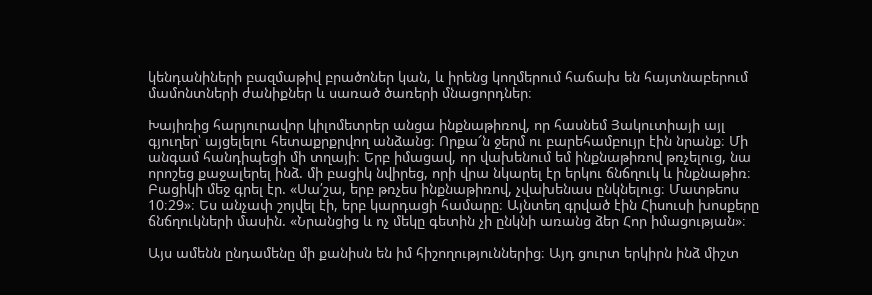կենդանիների բազմաթիվ բրածոներ կան, և իրենց կողմերում հաճախ են հայտնաբերում մամոնտների ժանիքներ և սառած ծառերի մնացորդներ։

Խայիռից հարյուրավոր կիլոմետրեր անցա ինքնաթիռով, որ հասնեմ Յակուտիայի այլ գյուղեր՝ այցելելու հետաքրքրվող անձանց։ Որքա՜ն ջերմ ու բարեհամբույր էին նրանք։ Մի անգամ հանդիպեցի մի տղայի։ Երբ իմացավ, որ վախենում եմ ինքնաթիռով թռչելուց, նա որոշեց քաջալերել ինձ. մի բացիկ նվիրեց, որի վրա նկարել էր երկու ճնճղուկ և ինքնաթիռ։ Բացիկի մեջ գրել էր. «Սա՛շա, երբ թռչես ինքնաթիռով, չվախենաս ընկնելուց։ Մատթեոս 10։29»։ Ես անչափ շոյվել էի, երբ կարդացի համարը։ Այնտեղ գրված էին Հիսուսի խոսքերը ճնճղուկների մասին. «Նրանցից և ոչ մեկը գետին չի ընկնի առանց ձեր Հոր իմացության»։

Այս ամենն ընդամենը մի քանիսն են իմ հիշողություններից։ Այդ ցուրտ երկիրն ինձ միշտ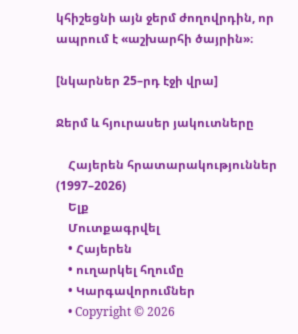կհիշեցնի այն ջերմ ժողովրդին, որ ապրում է «աշխարհի ծայրին»։

[նկարներ 25–րդ էջի վրա]

Ջերմ և հյուրասեր յակուտները

    Հայերեն հրատարակություններ (1997–2026)
    Ելք
    Մուտքագրվել
    • Հայերեն
    • ուղարկել հղումը
    • Կարգավորումներ
    • Copyright © 2026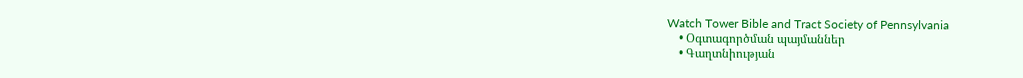Watch Tower Bible and Tract Society of Pennsylvania
    • Օգտագործման պայմաններ
    • Գաղտնիության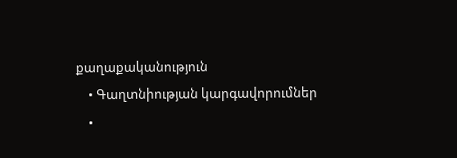քաղաքականություն
    • Գաղտնիության կարգավորումներ
    •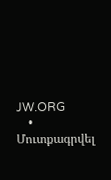JW.ORG
    • Մուտքագրվել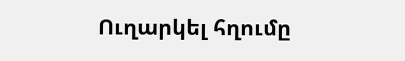Ուղարկել հղումը